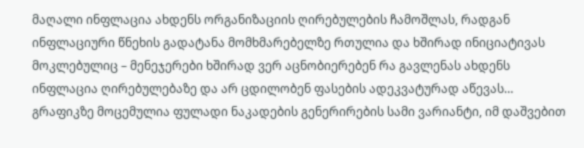მაღალი ინფლაცია ახდენს ორგანიზაციის ღირებულების ჩამოშლას, რადგან ინფლაციური წნეხის გადატანა მომხმარებელზე რთულია და ხშირად ინიციატივას მოკლებულიც – მენეჯერები ხშირად ვერ აცნობიერებენ რა გავლენას ახდენს ინფლაცია ღირებულებაზე და არ ცდილობენ ფასების ადეკვატურად აწევას…
გრაფიკზე მოცემულია ფულადი ნაკადების გენერირების სამი ვარიანტი, იმ დაშვებით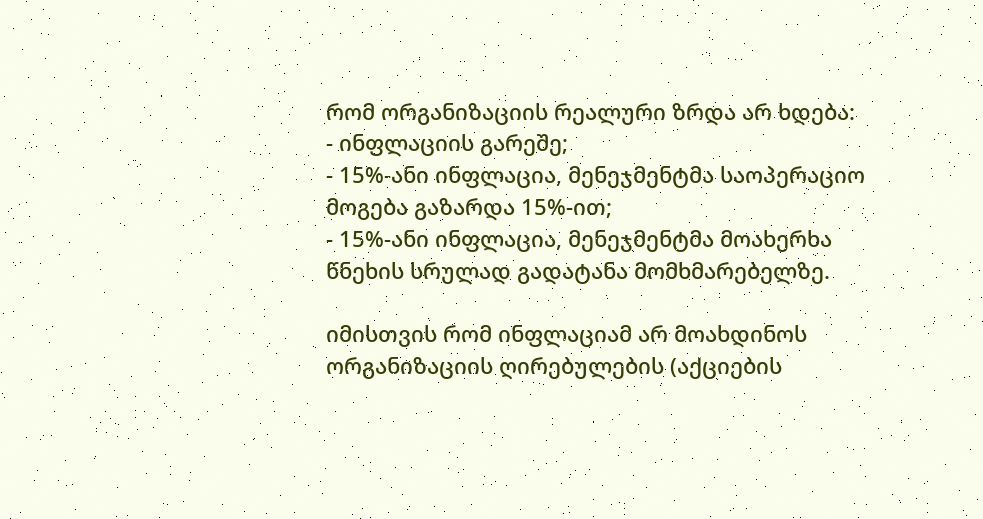რომ ორგანიზაციის რეალური ზრდა არ ხდება:
- ინფლაციის გარეშე;
- 15%-ანი ინფლაცია, მენეჯმენტმა საოპერაციო მოგება გაზარდა 15%-ით;
- 15%-ანი ინფლაცია, მენეჯმენტმა მოახერხა წნეხის სრულად გადატანა მომხმარებელზე.

იმისთვის რომ ინფლაციამ არ მოახდინოს ორგანიზაციის ღირებულების (აქციების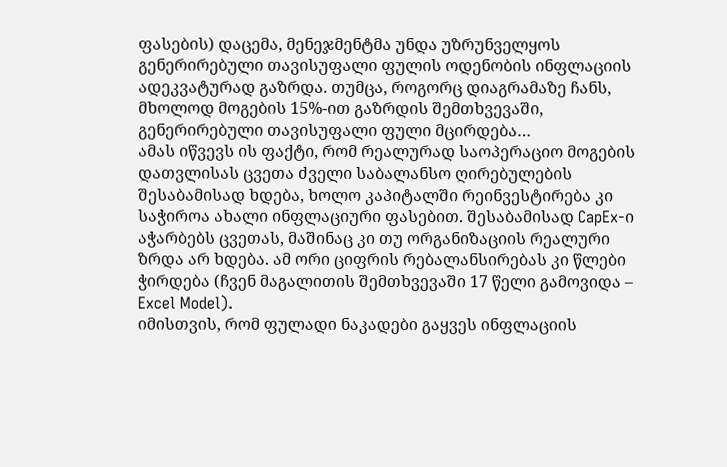ფასების) დაცემა, მენეჯმენტმა უნდა უზრუნველყოს გენერირებული თავისუფალი ფულის ოდენობის ინფლაციის ადეკვატურად გაზრდა. თუმცა, როგორც დიაგრამაზე ჩანს, მხოლოდ მოგების 15%-ით გაზრდის შემთხვევაში, გენერირებული თავისუფალი ფული მცირდება…
ამას იწვევს ის ფაქტი, რომ რეალურად საოპერაციო მოგების დათვლისას ცვეთა ძველი საბალანსო ღირებულების შესაბამისად ხდება, ხოლო კაპიტალში რეინვესტირება კი საჭიროა ახალი ინფლაციური ფასებით. შესაბამისად CapEx-ი აჭარბებს ცვეთას, მაშინაც კი თუ ორგანიზაციის რეალური ზრდა არ ხდება. ამ ორი ციფრის რებალანსირებას კი წლები ჭირდება (ჩვენ მაგალითის შემთხვევაში 17 წელი გამოვიდა – Excel Model).
იმისთვის, რომ ფულადი ნაკადები გაყვეს ინფლაციის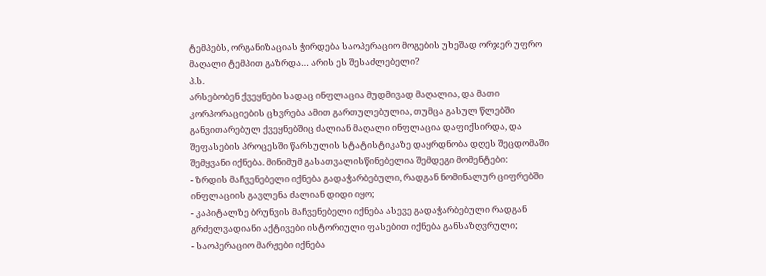ტემპებს, ორგანიზაციას ჭირდება საოპერაციო მოგების უხეშად ორჯერ უფრო მაღალი ტემპით გაზრდა… არის ეს შესაძლებელი?
პ.ს.
არსებობენ ქვეყნები სადაც ინფლაცია მუდმივად მაღალია, და მათი კორპორაციების ცხვრება ამით გართულებულია, თუმცა გასულ წლებში განვითარებულ ქვეყნებშიც ძალიან მაღალი ინფლაცია დაფიქსირდა, და შეფასების პროცესში წარსულის სტატისტიკაზე დაყრდნობა დღეს შეცდომაში შემყვანი იქნება. მინიმუმ გასათვალისწინებელია შემდეგი მომენტები:
- ზრდის მაჩვენებელი იქნება გადაჭარბებული, რადგან ნომინალურ ციფრებში ინფლაციის გავლენა ძალიან დიდი იყო;
- კაპიტალზე ბრუნვის მაჩვენებელი იქნება ასევე გადაჭარბებული რადგან გრძელვადიანი აქტივები ისტორიული ფასებით იქნება განსაზღვრული;
- საოპერაციო მარჟები იქნება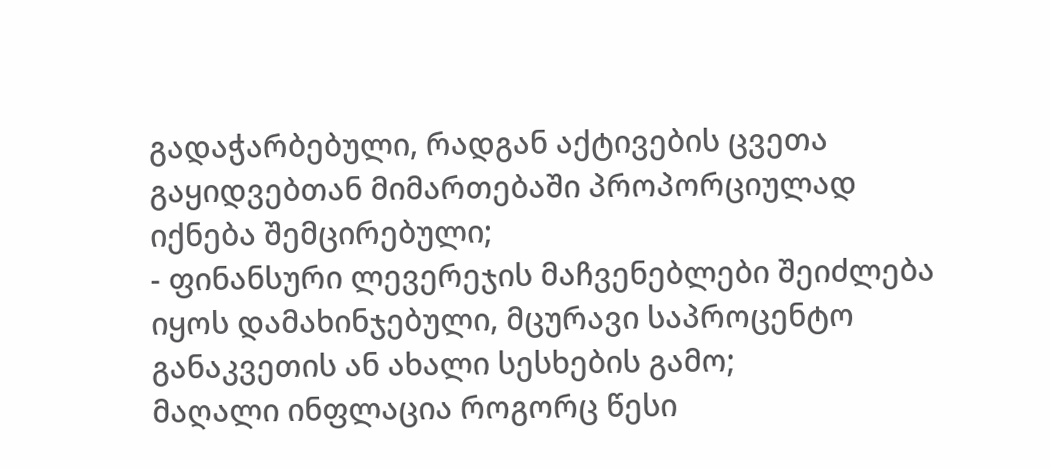გადაჭარბებული, რადგან აქტივების ცვეთა გაყიდვებთან მიმართებაში პროპორციულად იქნება შემცირებული;
- ფინანსური ლევერეჯის მაჩვენებლები შეიძლება იყოს დამახინჯებული, მცურავი საპროცენტო განაკვეთის ან ახალი სესხების გამო;
მაღალი ინფლაცია როგორც წესი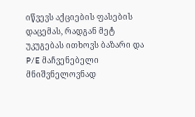იწვევს აქციების ფასების დაცემას, რადგან მეტ უკუგებას ითხოვს ბაზარი და P/E მაჩვენებელი მნიშვნელოვნად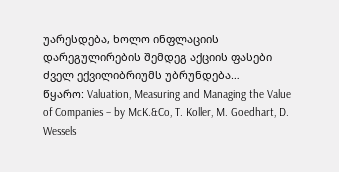უარესდება, ხოლო ინფლაციის დარეგულირების შემდეგ აქციის ფასები ძველ ექვილიბრიუმს უბრუნდება…
წყარო: Valuation, Measuring and Managing the Value of Companies – by McK.&Co, T. Koller, M. Goedhart, D. Wessels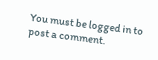You must be logged in to post a comment.